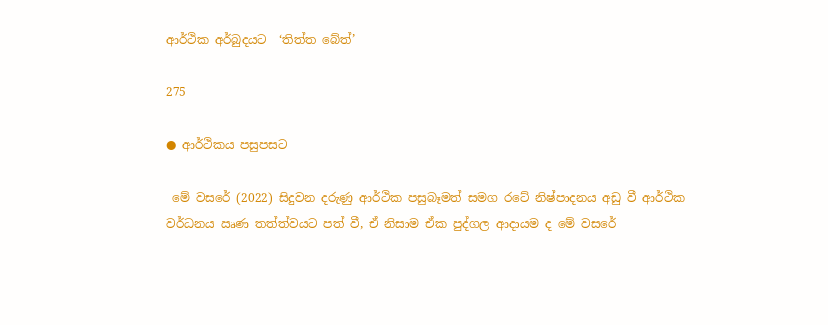ආර්ථික අර්බුදයට  ‘තිත්ත බේත්’

275

● ආර්ථිකය පසුපසට

 මේ වසරේ (2022) සිදුවන දරුණු ආර්ථික පසුබෑමත් සමග රටේ නිෂ්පාදනය අඩු වී ආර්ථික වර්ධනය ඍණ තත්ත්වයට පත් වී, ඒ නිසාම ඒක පුද්ගල ආදායම ද මේ වසරේ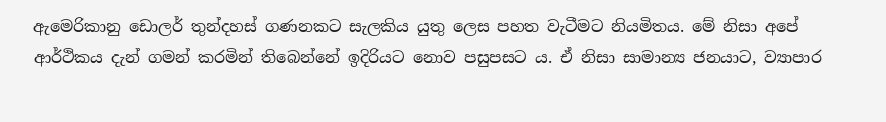ඇමෙරිකානු ඩොලර් තුන්දහස් ගණනකට සැලකිය යුතු ලෙස පහත වැටීමට නියමිතය. මේ නිසා අපේ ආර්ථිකය දැන් ගමන් කරමින් තිබෙන්නේ ඉදිරියට නොව පසුපසට ය. ඒ නිසා සාමාන්‍ය ජනයාට, ව්‍යාපාර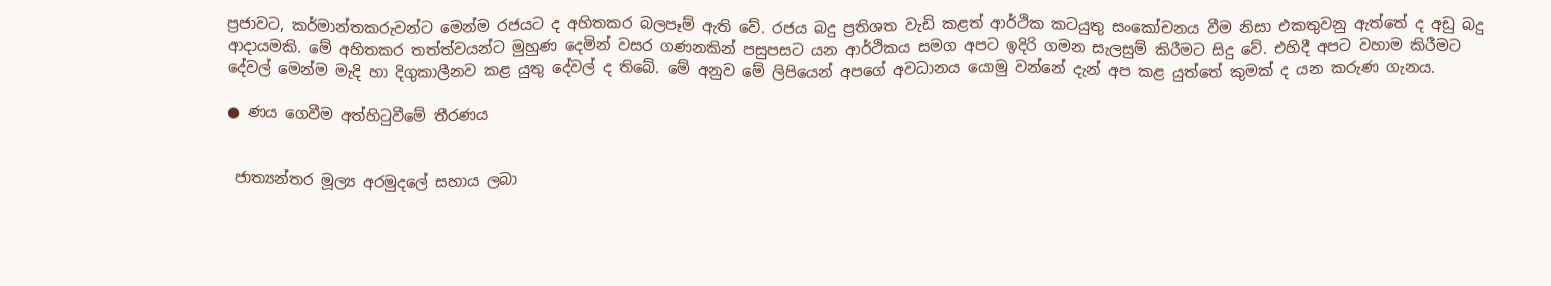ප්‍රජාවට, කර්මාන්තකරුවන්ට මෙන්ම රජයට ද අහිතකර බලපෑම් ඇති වේ. රජය බදු ප්‍රතිශත වැඩි කළත් ආර්ථික කටයුතු සංකෝචනය වීම නිසා එකතුවනු ඇත්තේ ද අඩු බදු ආදායමකි. මේ අහිතකර තත්ත්වයන්ට මුහුණ දෙමින් වසර ගණනකින් පසුපසට යන ආර්ථිකය සමග අපට ඉදිරි ගමන සැලසුම් කිරීමට සිදු වේ. එහිදී අපට වහාම කිරීමට දේවල් මෙන්ම මැදි හා දිගුකාලීනව කළ යුතු දේවල් ද තිබේ. මේ අනුව මේ ලිපියෙන් අපගේ අවධානය යොමු වන්නේ දැන් අප කළ යුත්තේ කුමක් ද යන කරුණ ගැනය.

● ණය ගෙවීම අත්හිටුවීමේ තීරණය


 ජාත්‍යන්තර මූල්‍ය අරමුදලේ සහාය ලබා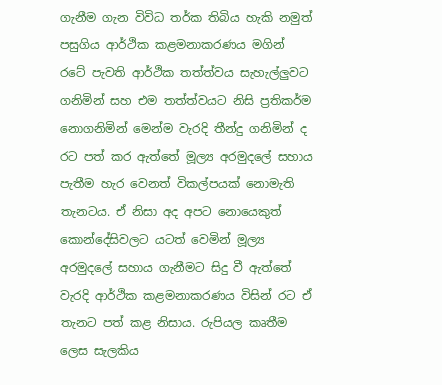ගැනීම ගැන විවිධ තර්ක තිබිය හැකි නමුත් පසුගිය ආර්ථික කළමනාකරණය මගින් රටේ පැවති ආර්ථික තත්ත්වය සැහැල්ලුවට ගනිමින් සහ එම තත්ත්වයට නිසි ප්‍රතිකර්ම නොගනිමින් මෙන්ම වැරදි තීන්දු ගනිමින් ද රට පත් කර ඇත්තේ මූල්‍ය අරමුදලේ සහාය පැතීම හැර වෙනත් විකල්පයක් නොමැති තැනටය. ඒ නිසා අද අපට නොයෙකුත් කොන්දේසිවලට යටත් වෙමින් මූල්‍ය අරමුදලේ සහාය ගැනීමට සිදු වී ඇත්තේ වැරදි ආර්ථික කළමනාකරණය විසින් රට ඒ තැනට පත් කළ නිසාය. රුපියල කෘතීම ලෙස සැලකිය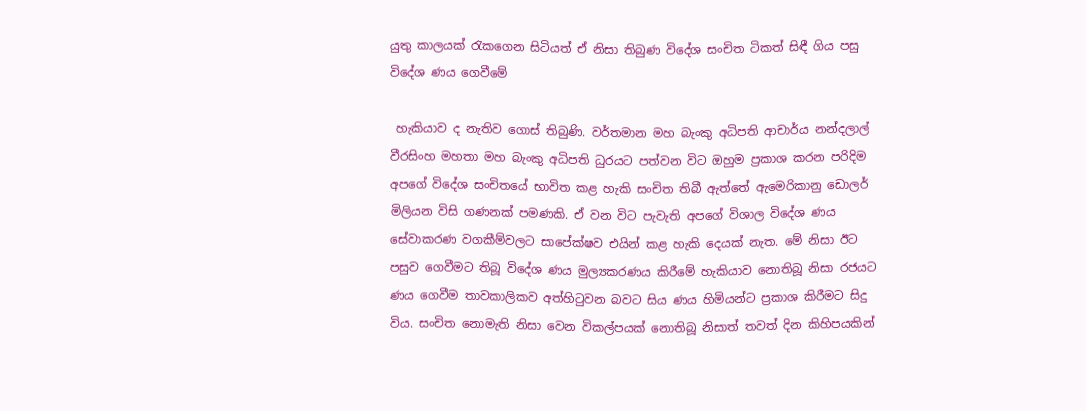යුතු කාලයක් රැකගෙන සිටියත් ඒ නිසා තිබුණ විදේශ සංචිත ටිකත් සිඳී ගිය පසු විදේශ ණය ගෙවීමේ

 හැකියාව ද නැතිව ගොස් තිබුණි. වර්තමාන මහ බැංකු අධිපති ආචාර්ය නන්දලාල් වීරසිංහ මහතා මහ බැංකු අධිපති ධුරයට පත්වන විට ඔහුම ප්‍රකාශ කරන පරිදිම අපගේ විදේශ සංචිතයේ භාවිත කළ හැකි සංචිත තිබී ඇත්තේ ඇමෙරිකානු ඩොලර් මිලියන විසි ගණනක් පමණකි. ඒ වන විට පැවැති අපගේ විශාල විදේශ ණය සේවාකරණ වගකීම්වලට සාපේක්ෂව එයින් කළ හැකි දෙයක් නැත. මේ නිසා ඊට පසුව ගෙවීමට තිබූ විදේශ ණය මුල්‍යකරණය කිරීමේ හැකියාව නොතිබූ නිසා රජයට ණය ගෙවීම තාවකාලිකව අත්හිටුවන බවට සිය ණය හිමියන්ට ප්‍රකාශ කිරීමට සිදු විය. සංචිත නොමැති නිසා වෙන විකල්පයක් නොතිබූ නිසාත් තවත් දින කිහිපයකින්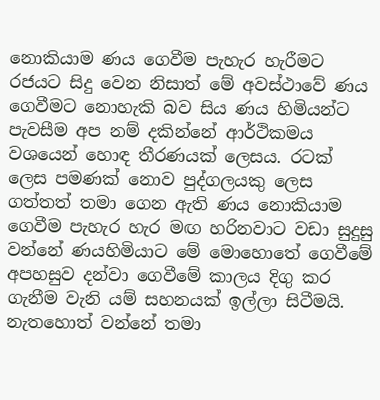නොකියාම ණය ගෙවීම පැහැර හැරීමට රජයට සිදු වෙන නිසාත් මේ අවස්ථාවේ ණය ගෙවීමට නොහැකි බව සිය ණය හිමියන්ට පැවසීම අප නම් දකින්නේ ආර්ථිකමය වශයෙන් හොඳ තීරණයක් ලෙසය. රටක් ලෙස පමණක් නොව පුද්ගලයකු ලෙස ගත්තත් තමා ගෙන ඇති ණය නොකියාම ගෙවීම පැහැර හැර මඟ හරිනවාට වඩා සුදුසු වන්නේ ණයහිමියාට මේ මොහොතේ ගෙවීමේ අපහසුව දන්වා ගෙවීමේ කාලය දිගු කර ගැනීම වැනි යම් සහනයක් ඉල්ලා සිටීමයි. නැතහොත් වන්නේ තමා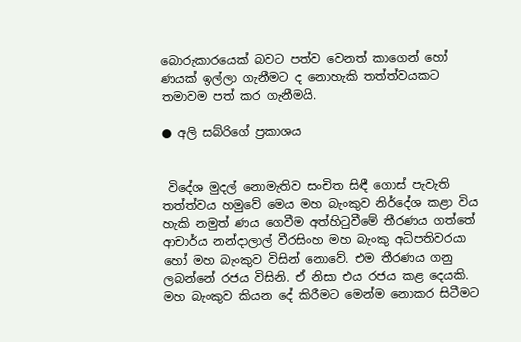බොරුකාරයෙක් බවට පත්ව වෙනත් කාගෙන් හෝ ණයක් ඉල්ලා ගැනීමට ද නොහැකි තත්ත්වයකට තමාවම පත් කර ගැනීමයි.

● අලි සබ්රිගේ ප්‍රකාශය


 විදේශ මුදල් නොමැතිව සංචිත සිඳී ගොස් පැවැති තත්ත්වය හමුවේ මෙය මහ බැංකුව නිර්දේශ කළා විය හැකි නමුත් ණය ගෙවීම අත්හිටුවීමේ තීරණය ගත්තේ ආචාර්ය නන්දාලාල් වීරසිංහ මහ බැංකු අධිපතිවරයා හෝ මහ බැංකුව විසින් නොවේ. එම තීරණය ගනු ලබන්නේ රජය විසිනි. ඒ නිසා එය රජය කළ දෙයකි. මහ බැංකුව කියන දේ කිරීමට මෙන්ම නොකර සිටීමට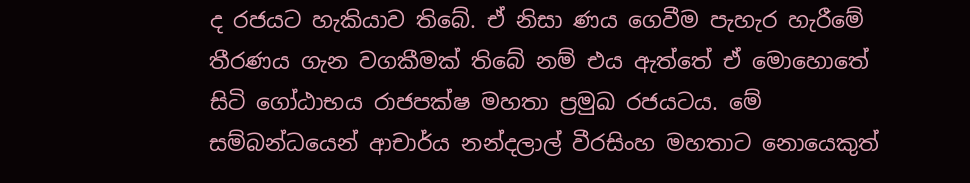ද රජයට හැකියාව තිබේ. ඒ නිසා ණය ගෙවීම පැහැර හැරීමේ තීරණය ගැන වගකීමක් තිබේ නම් එය ඇත්තේ ඒ මොහොතේ සිටි ගෝඨාභය රාජපක්ෂ මහතා ප්‍රමුඛ රජයටය. මේ සම්බන්ධයෙන් ආචාර්ය නන්දලාල් වීරසිංහ මහතාට නොයෙකුත්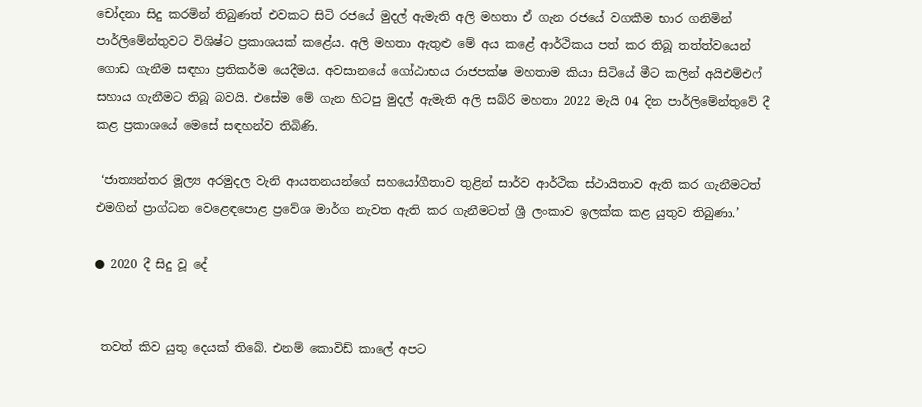චෝදනා සිදු කරමින් තිබුණත් එවකට සිටි රජයේ මුදල් ඇමැති අලි මහතා ඒ ගැන රජයේ වගකීම භාර ගනිමින් පාර්ලිමේන්තුවට විශිෂ්ට ප්‍රකාශයක් කළේය. අලි මහතා ඇතුළු මේ අය කළේ ආර්ථිකය පත් කර තිබූ තත්ත්වයෙන් ගොඩ ගැනීම සඳහා ප්‍රතිකර්ම යෙදීමය. අවසානයේ ගෝඨාභය රාජපක්ෂ මහතාම කියා සිටියේ මීට කලින් අයිඑම්එෆ් සහාය ගැනීමට තිබූ බවයි. එසේම මේ ගැන හිටපු මුදල් ඇමැති අලි සබ්රි මහතා 2022 මැයි 04 දින පාර්ලිමේන්තුවේ දී කළ ප්‍රකාශයේ මෙසේ සඳහන්ව තිබිණි.

 ‘ජාත්‍යන්තර මූල්‍ය අරමුදල වැනි ආයතනයන්ගේ සහයෝගීතාව තුළින් සාර්ව ආර්ථික ස්ථායිතාව ඇති කර ගැනීමටත් එමගින් ප්‍රාග්ධන වෙළෙඳපොළ ප්‍රවේශ මාර්ග නැවත ඇති කර ගැනීමටත් ශ්‍රී ලංකාව ඉලක්ක කළ යුතුව තිබුණා.’

● 2020 දී සිදු වූ දේ


 තවත් කිව යුතු දෙයක් තිබේ. එනම් කොවිඩ් කාලේ අපට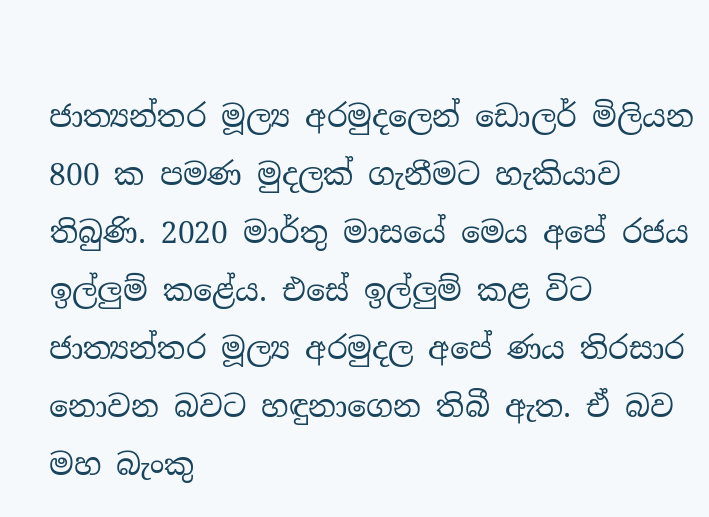ජාත්‍යන්තර මූල්‍ය අරමුදලෙන් ඩොලර් මිලියන 800 ක පමණ මුදලක් ගැනීමට හැකියාව තිබුණි. 2020 මාර්තු මාසයේ මෙය අපේ රජය ඉල්ලුම් කළේය. එසේ ඉල්ලුම් කළ විට ජාත්‍යන්තර මූල්‍ය අරමුදල අපේ ණය තිරසාර නොවන බවට හඳුනාගෙන තිබී ඇත. ඒ බව මහ බැංකු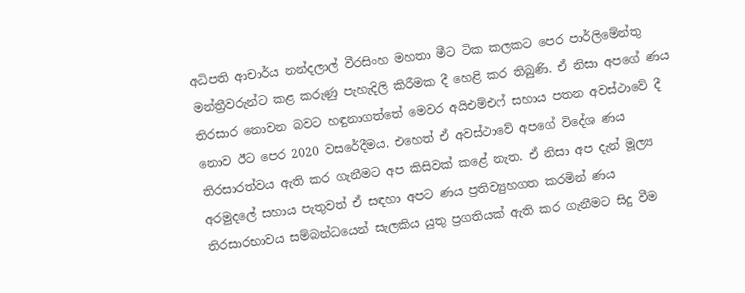අධිපති ආචාර්ය නන්දලාල් වීරසිංහ මහතා මීට ටික කලකට පෙර පාර්ලිමේන්තු මන්ත්‍රීවරුන්ට කළ කරුණු පැහැදිලි කිරීමක දී හෙළි කර තිබුණි. ඒ නිසා අපගේ ණය තිරසාර නොවන බවට හඳුනාගත්තේ මෙවර අයිඑම්එෆ් සහාය පතන අවස්ථාවේ දී නොව ඊට පෙර 2020 වසරේදීමය. එහෙත් ඒ අවස්ථාවේ අපගේ විදේශ ණය තිරසාරත්වය ඇති කර ගැනීමට අප කිසිවක් කළේ නැත. ඒ නිසා අප දැන් මූල්‍ය අරමුදලේ සහාය පැතුවත් ඒ සඳහා අපට ණය ප්‍රතිව්‍යුහගත කරමින් ණය තිරසාරභාවය සම්බන්ධයෙන් සැලකිය යුතු ප්‍රගතියක් ඇති කර ගැනීමට සිදු වීම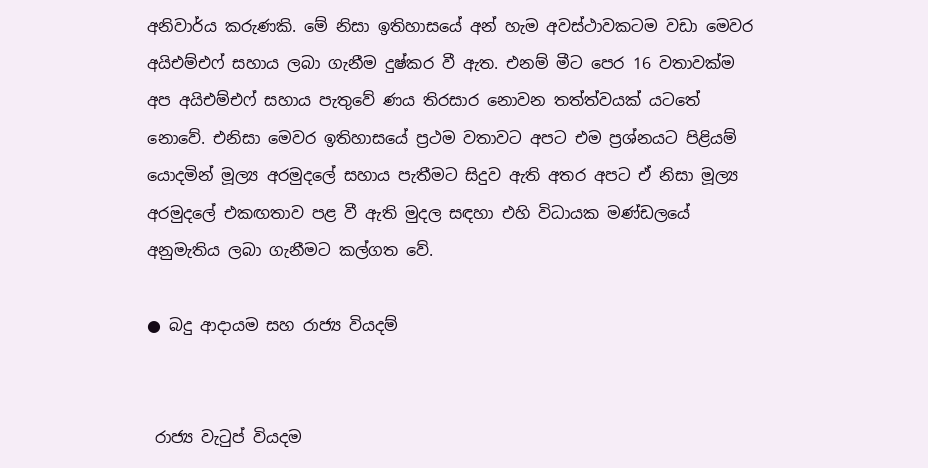අනිවාර්ය කරුණකි. මේ නිසා ඉතිහාසයේ අන් හැම අවස්ථාවකටම වඩා මෙවර අයිඑම්එෆ් සහාය ලබා ගැනීම දුෂ්කර වී ඇත. එනම් මීට පෙර 16 වතාවක්ම අප අයිඑම්එෆ් සහාය පැතුවේ ණය තිරසාර නොවන තත්ත්වයක් යටතේ නොවේ. එනිසා මෙවර ඉතිහාසයේ ප්‍රථම වතාවට අපට එම ප්‍රශ්නයට පිළියම් යොදමින් මූල්‍ය අරමුදලේ සහාය පැතීමට සිදුව ඇති අතර අපට ඒ නිසා මූල්‍ය අරමුදලේ එකඟතාව පළ වී ඇති මුදල සඳහා එහි විධායක මණ්ඩලයේ අනුමැතිය ලබා ගැනීමට කල්ගත වේ.

● බදු ආදායම සහ රාජ්‍ය වියදම්


 රාජ්‍ය වැටුප් වියදම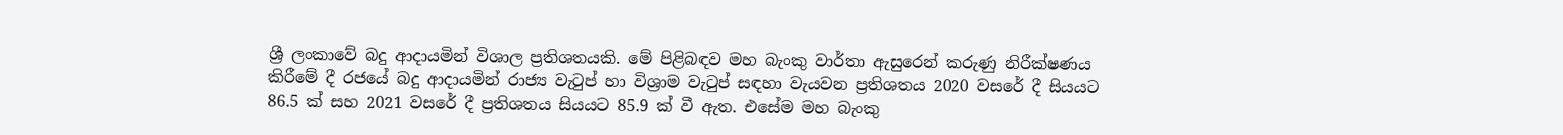ශ්‍රී ලංකාවේ බදු ආදායමින් විශාල ප්‍රතිශතයකි. මේ පිළිබඳව මහ බැංකු වාර්තා ඇසුරෙන් කරුණු නිරීක්ෂණය කිරීමේ දී රජයේ බදු ආදායමින් රාජ්‍ය වැටුප් හා විශ්‍රාම වැටුප් සඳහා වැයවන ප්‍රතිශතය 2020 වසරේ දී සියයට 86.5 ක් සහ 2021 වසරේ දී ප්‍රතිශතය සියයට 85.9 ක් වී ඇත. එසේම මහ බැංකු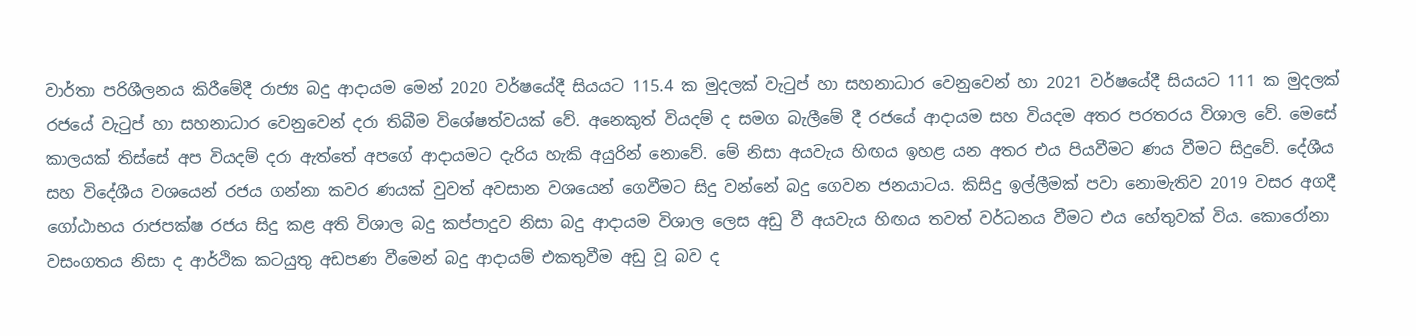වාර්තා පරිශීලනය කිරීමේදී රාජ්‍ය බදු ආදායම මෙන් 2020 වර්ෂයේදී සියයට 115.4 ක මුදලක් වැටුප් හා සහනාධාර වෙනුවෙන් හා 2021 වර්ෂයේදී සියයට 111 ක මුදලක් රජයේ වැටුප් හා සහනාධාර වෙනුවෙන් දරා තිබීම විශේෂත්වයක් වේ. අනෙකුත් වියදම් ද සමග බැලීමේ දී රජයේ ආදායම සහ වියදම අතර පරතරය විශාල වේ. මෙසේ කාලයක් තිස්සේ අප වියදම් දරා ඇත්තේ අපගේ ආදායමට දැරිය හැකි අයුරින් නොවේ. මේ නිසා අයවැය හිඟය ඉහළ යන අතර එය පියවීමට ණය වීමට සිදුවේ. දේශීය සහ විදේශීය වශයෙන් රජය ගන්නා කවර ණයක් වුවත් අවසාන වශයෙන් ගෙවීමට සිදු වන්නේ බදු ගෙවන ජනයාටය. කිසිදු ඉල්ලීමක් පවා නොමැතිව 2019 වසර අගදී ගෝඨාභය රාජපක්ෂ රජය සිදු කළ අති විශාල බදු කප්පාදුව නිසා බදු ආදායම විශාල ලෙස අඩු වී අයවැය හිඟය තවත් වර්ධනය වීමට එය හේතුවක් විය. කොරෝනා වසංගතය නිසා ද ආර්ථික කටයුතු අඩපණ වීමෙන් බදු ආදායම් එකතුවීම අඩු වූ බව ද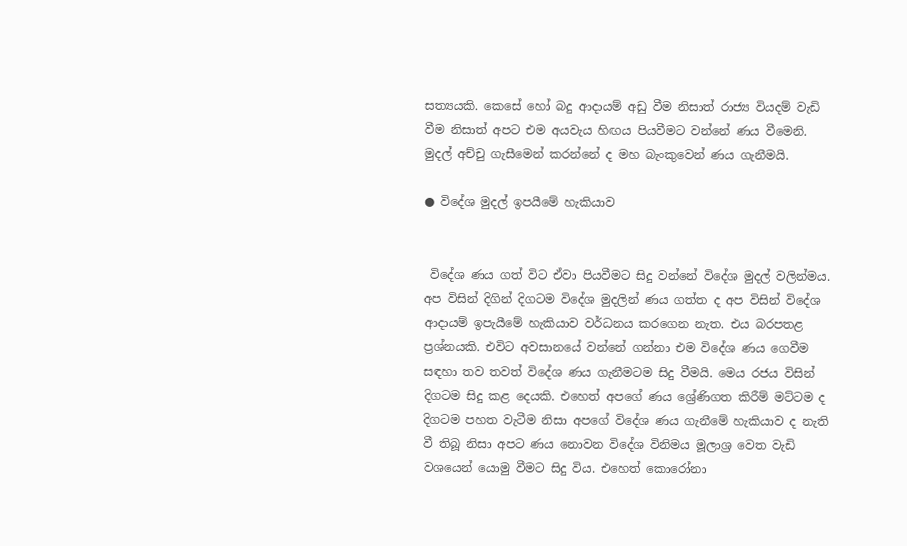සත්‍යයකි. කෙසේ හෝ බදු ආදායම් අඩු වීම නිසාත් රාජ්‍ය වියදම් වැඩි වීම නිසාත් අපට එම අයවැය හිඟය පියවීමට වන්නේ ණය වීමෙනි. මුදල් අච්චු ගැසීමෙන් කරන්නේ ද මහ බැංකුවෙන් ණය ගැනීමයි.

● විදේශ මුදල් ඉපයීමේ හැකියාව


 විදේශ ණය ගත් විට ඒවා පියවීමට සිදු වන්නේ විදේශ මුදල් වලින්මය. අප විසින් දිගින් දිගටම විදේශ මුදලින් ණය ගත්ත ද අප විසින් විදේශ ආදායම් ඉපැයීමේ හැකියාව වර්ධනය කරගෙන නැත. එය බරපතළ ප්‍රශ්නයකි. එවිට අවසානයේ වන්නේ ගන්නා එම විදේශ ණය ගෙවීම සඳහා තව තවත් විදේශ ණය ගැනීමටම සිදු වීමයි. මෙය රජය විසින් දිගටම සිදු කළ දෙයකි. එහෙත් අපගේ ණය ශ්‍රේණිගත කිරීම් මට්ටම ද දිගටම පහත වැටීම නිසා අපගේ විදේශ ණය ගැනීමේ හැකියාව ද නැති වී තිබූ නිසා අපට ණය නොවන විදේශ විනිමය මූලාශ්‍ර වෙත වැඩි වශයෙන් යොමු වීමට සිදු විය. එහෙත් කොරෝනා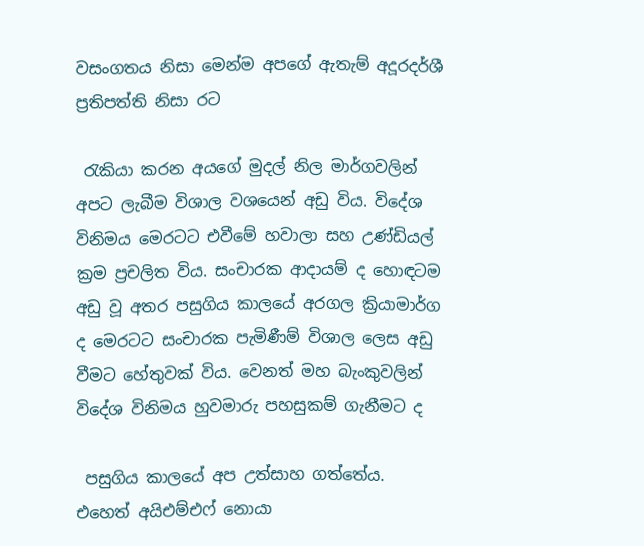වසංගතය නිසා මෙන්ම අපගේ ඇතැම් අදූරදර්ශී ප්‍රතිපත්ති නිසා රට

 රැකියා කරන අයගේ මුදල් නිල මාර්ගවලින් අපට ලැබීම විශාල වශයෙන් අඩු විය. විදේශ විනිමය මෙරටට එවීමේ හවාලා සහ උණ්ඩියල් ක්‍රම ප්‍රචලිත විය. සංචාරක ආදායම් ද හොඳටම අඩු වූ අතර පසුගිය කාලයේ අරගල ක්‍රියාමාර්ග ද මෙරටට සංචාරක පැමිණීම් විශාල ලෙස අඩු වීමට හේතුවක් විය. වෙනත් මහ බැංකුවලින් විදේශ විනිමය හුවමාරු පහසුකම් ගැනීමට ද

 පසුගිය කාලයේ අප උත්සාහ ගත්තේය. එහෙත් අයිඑම්එෆ් නොයා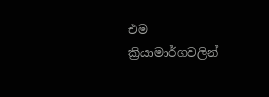එම ක්‍රියාමාර්ගවලින්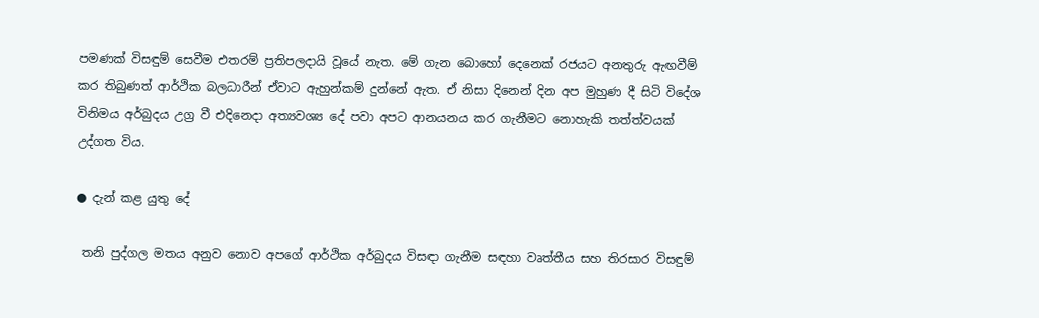පමණක් විසඳුම් සෙවීම එතරම් ප්‍රතිපලදායි වූයේ නැත. මේ ගැන බොහෝ දෙනෙක් රජයට අනතුරු ඇඟවීම් කර තිබුණත් ආර්ථික බලධාරීන් ඒවාට ඇහුන්කම් දුන්නේ ඇත. ඒ නිසා දිනෙන් දින අප මුහුණ දී සිටි විදේශ විනිමය අර්බුදය උග්‍ර වී එදිනෙදා අත්‍යවශ්‍ය දේ පවා අපට ආනයනය කර ගැනීමට නොහැකි තත්ත්වයක් උද්ගත විය.

● දැන් කළ යුතු දේ

 තනි පුද්ගල මතය අනුව නොව අපගේ ආර්ථික අර්බුදය විසඳා ගැනීම සඳහා වෘත්තීය සහ තිරසාර විසඳුම්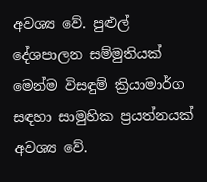අවශ්‍ය වේ. පුළුල් දේශපාලන සම්මුතියක් මෙන්ම විසඳුම් ක්‍රියාමාර්ග සඳහා සාමුහික ප්‍රයත්නයක් අවශ්‍ය වේ.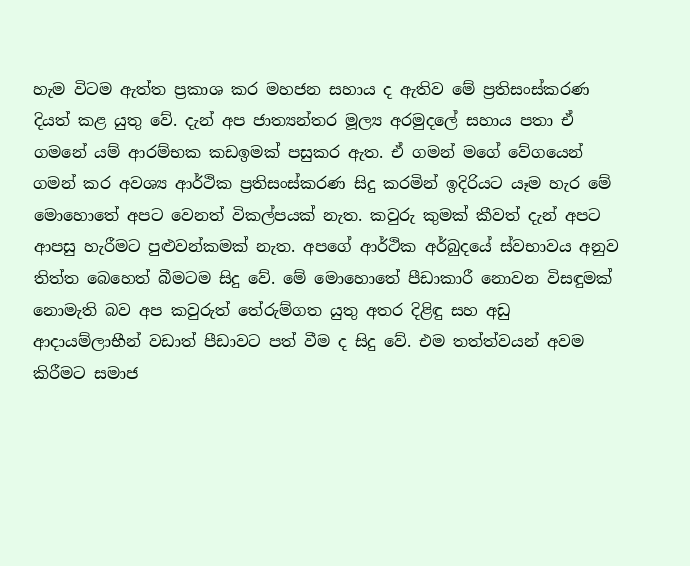හැම විටම ඇත්ත ප්‍රකාශ කර මහජන සහාය ද ඇතිව මේ ප්‍රතිසංස්කරණ දියත් කළ යුතු වේ. දැන් අප ජාත්‍යන්තර මූල්‍ය අරමුදලේ සහාය පතා ඒ ගමනේ යම් ආරම්භක කඩඉමක් පසුකර ඇත. ඒ ගමන් මගේ වේගයෙන් ගමන් කර අවශ්‍ය ආර්ථික ප්‍රතිසංස්කරණ සිදු කරමින් ඉදිරියට යෑම හැර මේ මොහොතේ අපට වෙනත් විකල්පයක් නැත. කවුරු කුමක් කීවත් දැන් අපට ආපසු හැරීමට පුළුවන්කමක් නැත. අපගේ ආර්ථික අර්බුදයේ ස්වභාවය අනුව තිත්ත බෙහෙත් බීමටම සිදු වේ. මේ මොහොතේ පීඩාකාරී නොවන විසඳුමක් නොමැති බව අප කවුරුත් තේරුම්ගත යුතු අතර දිළිඳු සහ අඩු ආදායම්ලාභීන් වඩාත් පීඩාවට පත් වීම ද සිදු වේ. එම තත්ත්වයන් අවම කිරීමට සමාජ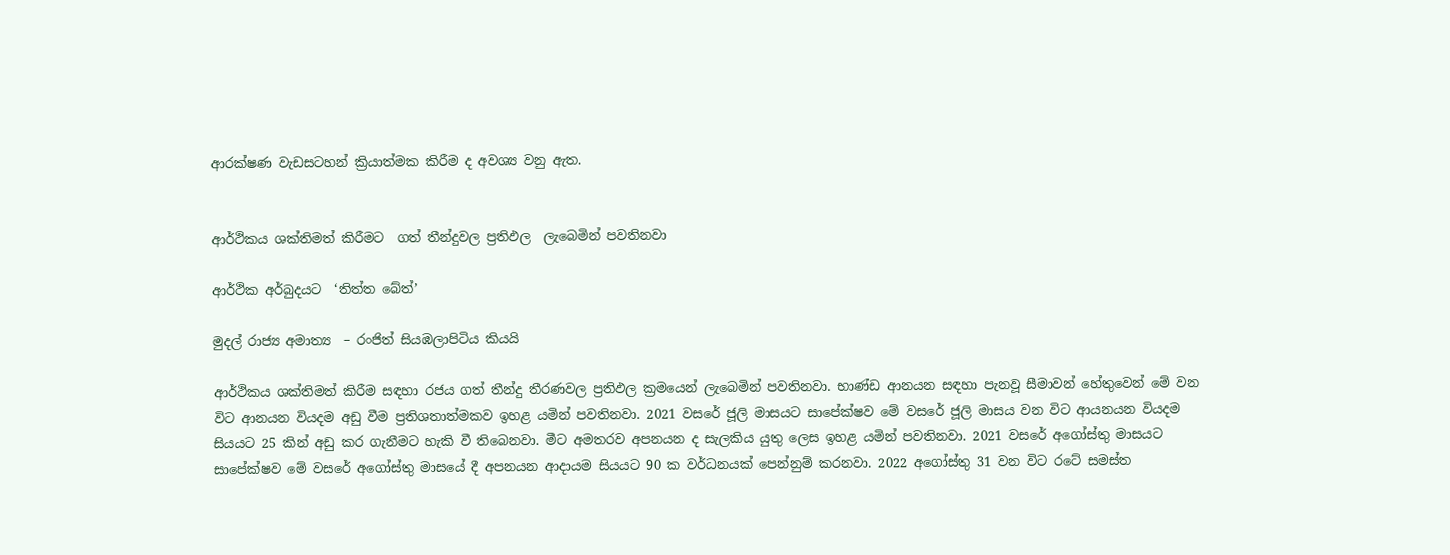ආරක්ෂණ වැඩසටහන් ක්‍රියාත්මක කිරීම ද අවශ්‍ය වනු ඇත.


ආර්ථිකය ශක්තිමත් කිරීමට  ගත් තීන්දුවල ප්‍රතිඵල  ලැබෙමින් පවතිනවා

ආර්ථික අර්බුදයට  ‘තිත්ත බේත්’

මුදල් රාජ්‍ය අමාත්‍ය  – රංජිත් සියඹලාපිටිය කියයි

ආර්ථිකය ශක්තිමත් කිරීම සඳහා රජය ගත් තීන්දු තීරණවල ප්‍රතිඵල ක්‍රමයෙන් ලැබෙමින් පවතිනවා. භාණ්ඩ ආනයන සඳහා පැනවූ සීමාවන් හේතුවෙන් මේ වන විට ආනයන වියදම අඩු වීම ප්‍රතිශතාත්මකව ඉහළ යමින් පවතිනවා. 2021 වසරේ ජූලි මාසයට සාපේක්ෂව මේ වසරේ ජූලි මාසය වන විට ආයනයන වියදම සියයට 25 කින් අඩු කර ගැනීමට හැකි වී තිබෙනවා. මීට අමතරව අපනයන ද සැලකිය යුතු ලෙස ඉහළ යමින් පවතිනවා. 2021 වසරේ අගෝස්තු මාසයට සාපේක්ෂව මේ වසරේ අගෝස්තු මාසයේ දී අපනයන ආදායම සියයට 90 ක වර්ධනයක් පෙන්නුම් කරනවා. 2022 අගෝස්තු 31 වන විට රටේ සමස්ත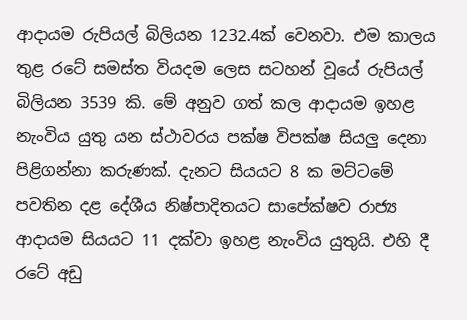ආදායම රුපියල් බිලියන 1232.4ක් වෙනවා. එම කාලය තුළ රටේ සමස්ත වියදම ලෙස සටහන් වූයේ රුපියල් බිලියන 3539 කි. මේ අනුව ගත් කල ආදායම ඉහළ නැංවිය යුතු යන ස්ථාවරය පක්ෂ විපක්ෂ සියලු දෙනා  පිළිගන්නා කරුණක්. දැනට සියයට 8 ක මට්ටමේ පවතින දළ දේශීය නිෂ්පාදිතයට සාපේක්ෂව රාජ්‍ය ආදායම සියයට 11 දක්වා ඉහළ නැංවිය යුතුයි. එහි දී රටේ අඩු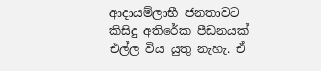ආදායම්ලාභී ජනතාවට කිසිදු අතිරේක පීඩනයක් එල්ල විය යුතු නැහැ. ඒ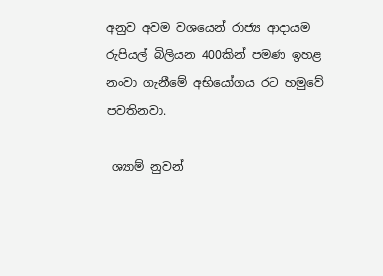අනුව අවම වශයෙන් රාජ්‍ය ආදායම රුපියල් බිලියන 400කින් පමණ ඉහළ නංවා ගැනීමේ අභියෝගය රට හමුවේ පවතිනවා.

 ශ්‍යාම් නුවන්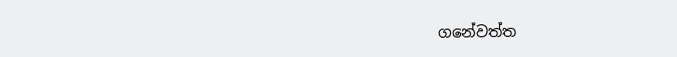ගනේවත්ත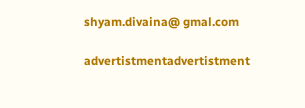shyam.divaina@ gmal.com

advertistmentadvertistment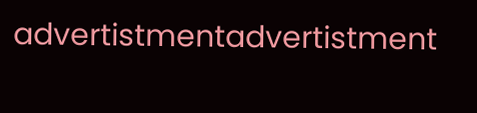advertistmentadvertistment